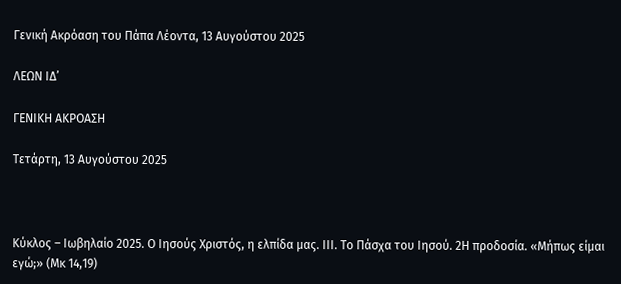Γενική Ακρόαση του Πάπα Λέοντα, 13 Αυγούστου 2025

ΛΕΩΝ ΙΔ’

ΓΕΝΙΚΗ ΑΚΡΟΑΣΗ

Τετάρτη, 13 Αυγούστου 2025



Κύκλος – Ιωβηλαίο 2025. Ο Ιησούς Χριστός, η ελπίδα μας. IΙΙ. Το Πάσχα του Ιησού. 2Η προδοσία. «Μήπως είμαι εγώ;» (Μκ 14,19)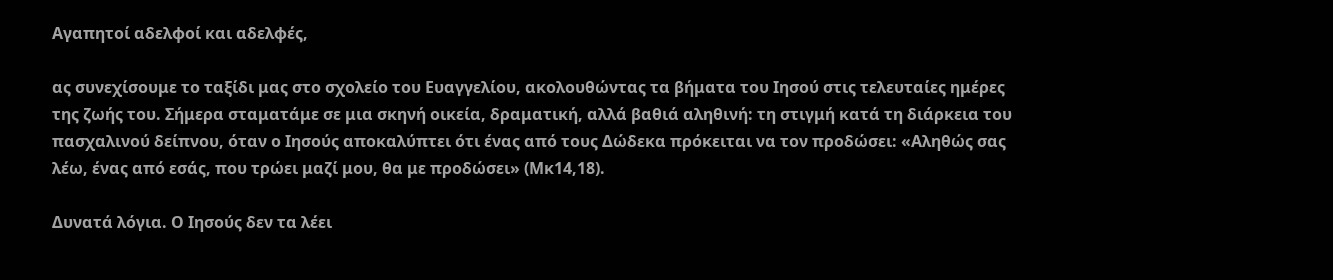Αγαπητοί αδελφοί και αδελφές,

ας συνεχίσουμε το ταξίδι μας στο σχολείο του Ευαγγελίου, ακολουθώντας τα βήματα του Ιησού στις τελευταίες ημέρες της ζωής του. Σήμερα σταματάμε σε μια σκηνή οικεία, δραματική, αλλά βαθιά αληθινή: τη στιγμή κατά τη διάρκεια του πασχαλινού δείπνου, όταν ο Ιησούς αποκαλύπτει ότι ένας από τους Δώδεκα πρόκειται να τον προδώσει: «Αληθώς σας λέω, ένας από εσάς, που τρώει μαζί μου, θα με προδώσει» (Μκ14,18).

Δυνατά λόγια. Ο Ιησούς δεν τα λέει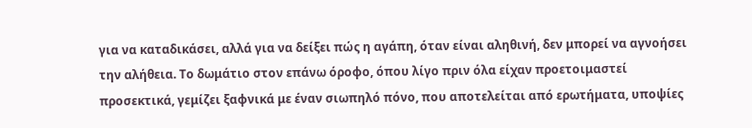για να καταδικάσει, αλλά για να δείξει πώς η αγάπη, όταν είναι αληθινή, δεν μπορεί να αγνοήσει την αλήθεια. Το δωμάτιο στον επάνω όροφο, όπου λίγο πριν όλα είχαν προετοιμαστεί προσεκτικά, γεμίζει ξαφνικά με έναν σιωπηλό πόνο, που αποτελείται από ερωτήματα, υποψίες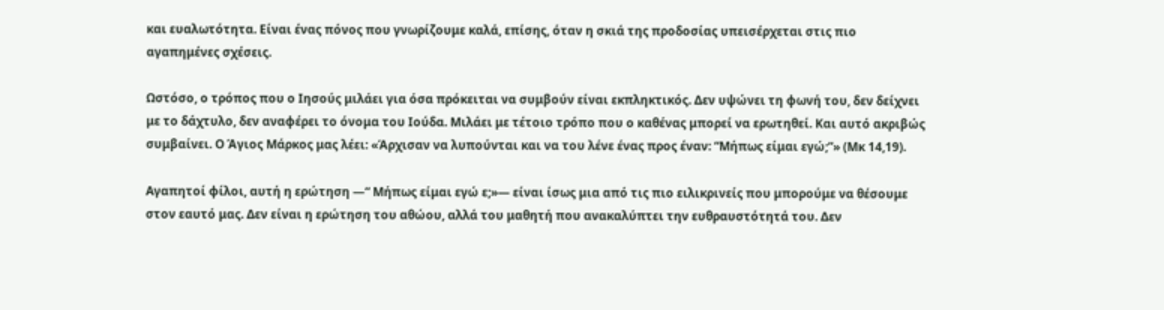και ευαλωτότητα. Είναι ένας πόνος που γνωρίζουμε καλά, επίσης, όταν η σκιά της προδοσίας υπεισέρχεται στις πιο αγαπημένες σχέσεις.

Ωστόσο, ο τρόπος που ο Ιησούς μιλάει για όσα πρόκειται να συμβούν είναι εκπληκτικός. Δεν υψώνει τη φωνή του, δεν δείχνει με το δάχτυλο, δεν αναφέρει το όνομα του Ιούδα. Μιλάει με τέτοιο τρόπο που ο καθένας μπορεί να ερωτηθεί. Και αυτό ακριβώς συμβαίνει. Ο Άγιος Μάρκος μας λέει: «Άρχισαν να λυπούνται και να του λένε ένας προς έναν: “Μήπως είμαι εγώ;”» (Μκ 14,19).

Αγαπητοί φίλοι, αυτή η ερώτηση —“ Μήπως είμαι εγώ ε;»— είναι ίσως μια από τις πιο ειλικρινείς που μπορούμε να θέσουμε στον εαυτό μας. Δεν είναι η ερώτηση του αθώου, αλλά του μαθητή που ανακαλύπτει την ευθραυστότητά του. Δεν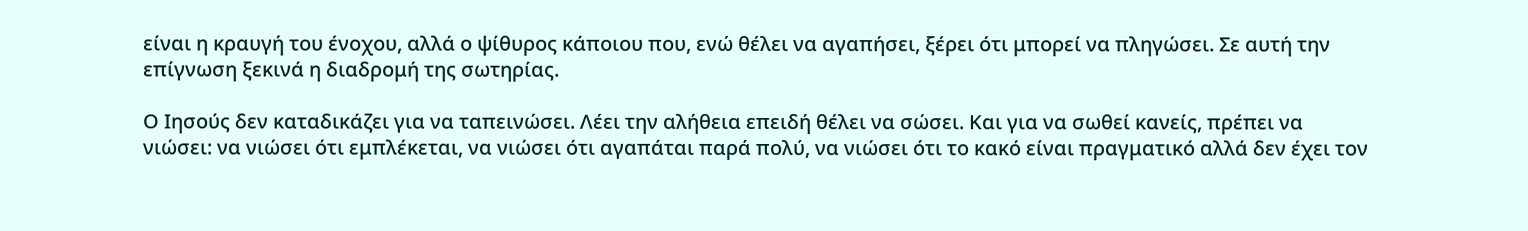είναι η κραυγή του ένοχου, αλλά ο ψίθυρος κάποιου που, ενώ θέλει να αγαπήσει, ξέρει ότι μπορεί να πληγώσει. Σε αυτή την επίγνωση ξεκινά η διαδρομή της σωτηρίας.

Ο Ιησούς δεν καταδικάζει για να ταπεινώσει. Λέει την αλήθεια επειδή θέλει να σώσει. Και για να σωθεί κανείς, πρέπει να νιώσει: να νιώσει ότι εμπλέκεται, να νιώσει ότι αγαπάται παρά πολύ, να νιώσει ότι το κακό είναι πραγματικό αλλά δεν έχει τον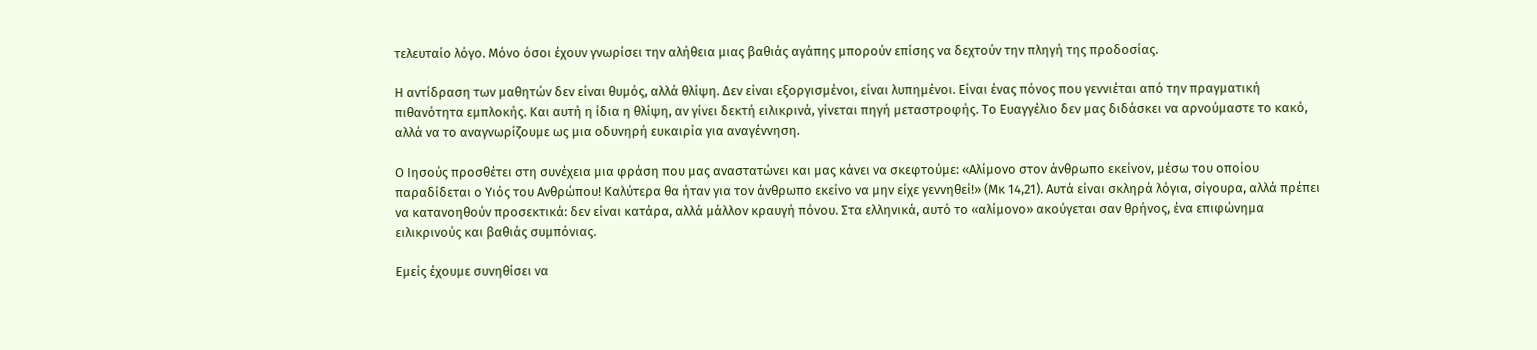τελευταίο λόγο. Μόνο όσοι έχουν γνωρίσει την αλήθεια μιας βαθιάς αγάπης μπορούν επίσης να δεχτούν την πληγή της προδοσίας.

Η αντίδραση των μαθητών δεν είναι θυμός, αλλά θλίψη. Δεν είναι εξοργισμένοι, είναι λυπημένοι. Είναι ένας πόνος που γεννιέται από την πραγματική πιθανότητα εμπλοκής. Και αυτή η ίδια η θλίψη, αν γίνει δεκτή ειλικρινά, γίνεται πηγή μεταστροφής. Το Ευαγγέλιο δεν μας διδάσκει να αρνούμαστε το κακό, αλλά να το αναγνωρίζουμε ως μια οδυνηρή ευκαιρία για αναγέννηση.

Ο Ιησούς προσθέτει στη συνέχεια μια φράση που μας αναστατώνει και μας κάνει να σκεφτούμε: «Αλίμονο στον άνθρωπο εκείνον, μέσω του οποίου παραδίδεται ο Υιός του Ανθρώπου! Καλύτερα θα ήταν για τον άνθρωπο εκείνο να μην είχε γεννηθεί!» (Μκ 14,21). Αυτά είναι σκληρά λόγια, σίγουρα, αλλά πρέπει να κατανοηθούν προσεκτικά: δεν είναι κατάρα, αλλά μάλλον κραυγή πόνου. Στα ελληνικά, αυτό το «αλίμονο» ακούγεται σαν θρήνος, ένα επιφώνημα ειλικρινούς και βαθιάς συμπόνιας.

Εμείς έχουμε συνηθίσει να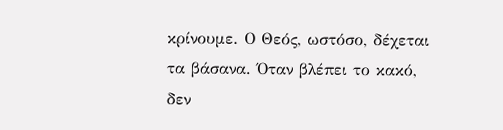κρίνουμε. Ο Θεός, ωστόσο, δέχεται τα βάσανα. Όταν βλέπει το κακό, δεν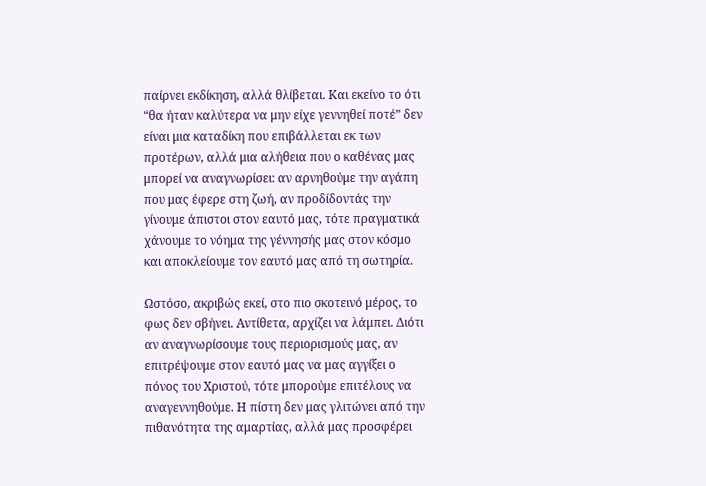παίρνει εκδίκηση, αλλά θλίβεται. Και εκείνο το ότι “θα ήταν καλύτερα να μην είχε γεννηθεί ποτέ” δεν είναι μια καταδίκη που επιβάλλεται εκ των προτέρων, αλλά μια αλήθεια που ο καθένας μας μπορεί να αναγνωρίσει: αν αρνηθούμε την αγάπη που μας έφερε στη ζωή, αν προδίδοντάς την γίνουμε άπιστοι στον εαυτό μας, τότε πραγματικά χάνουμε το νόημα της γέννησής μας στον κόσμο και αποκλείουμε τον εαυτό μας από τη σωτηρία.

Ωστόσο, ακριβώς εκεί, στο πιο σκοτεινό μέρος, το φως δεν σβήνει. Αντίθετα, αρχίζει να λάμπει. Διότι αν αναγνωρίσουμε τους περιορισμούς μας, αν επιτρέψουμε στον εαυτό μας να μας αγγίξει ο πόνος του Χριστού, τότε μπορούμε επιτέλους να αναγεννηθούμε. Η πίστη δεν μας γλιτώνει από την πιθανότητα της αμαρτίας, αλλά μας προσφέρει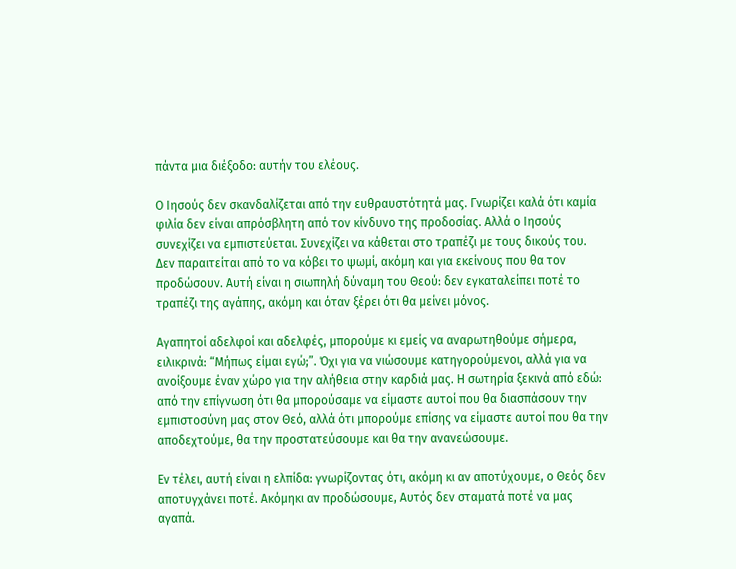πάντα μια διέξοδο: αυτήν του ελέους.

Ο Ιησούς δεν σκανδαλίζεται από την ευθραυστότητά μας. Γνωρίζει καλά ότι καμία φιλία δεν είναι απρόσβλητη από τον κίνδυνο της προδοσίας. Αλλά ο Ιησούς συνεχίζει να εμπιστεύεται. Συνεχίζει να κάθεται στο τραπέζι με τους δικούς του. Δεν παραιτείται από το να κόβει το ψωμί, ακόμη και για εκείνους που θα τον προδώσουν. Αυτή είναι η σιωπηλή δύναμη του Θεού: δεν εγκαταλείπει ποτέ το τραπέζι της αγάπης, ακόμη και όταν ξέρει ότι θα μείνει μόνος.

Αγαπητοί αδελφοί και αδελφές, μπορούμε κι εμείς να αναρωτηθούμε σήμερα, ειλικρινά: “Μήπως είμαι εγώ;”. Όχι για να νιώσουμε κατηγορούμενοι, αλλά για να ανοίξουμε έναν χώρο για την αλήθεια στην καρδιά μας. Η σωτηρία ξεκινά από εδώ: από την επίγνωση ότι θα μπορούσαμε να είμαστε αυτοί που θα διασπάσουν την εμπιστοσύνη μας στον Θεό, αλλά ότι μπορούμε επίσης να είμαστε αυτοί που θα την αποδεχτούμε, θα την προστατεύσουμε και θα την ανανεώσουμε.

Εν τέλει, αυτή είναι η ελπίδα: γνωρίζοντας ότι, ακόμη κι αν αποτύχουμε, ο Θεός δεν αποτυγχάνει ποτέ. Ακόμηκι αν προδώσουμε, Αυτός δεν σταματά ποτέ να μας αγαπά.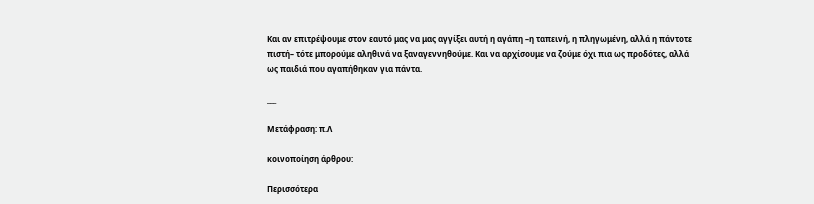Και αν επιτρέψουμε στον εαυτό μας να μας αγγίξει αυτή η αγάπη –η ταπεινή, η πληγωμένη, αλλά η πάντοτε πιστή– τότε μπορούμε αληθινά να ξαναγεννηθούμε. Και να αρχίσουμε να ζούμε όχι πια ως προδότες, αλλά ως παιδιά που αγαπήθηκαν για πάντα.

___

Μετάφραση: π.Λ

κοινοποίηση άρθρου:

Περισσότερα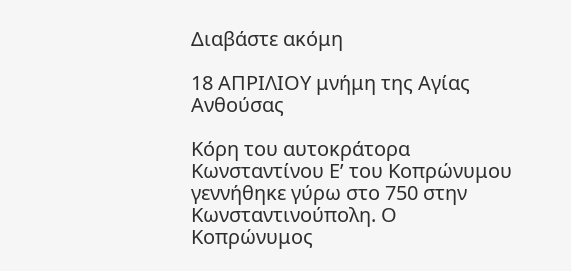Διαβάστε ακόμη

18 ΑΠΡΙΛΙΟΥ μνήμη της Αγίας Ανθούσας

Κόρη του αυτοκράτορα Κωνσταντίνου Ε’ του Κοπρώνυμου γεννήθηκε γύρω στο 750 στην Κωνσταντινούπολη. Ο Κοπρώνυμος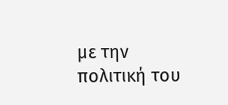με την πολιτική του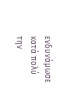ενδυνάμωσε κατά πολύ την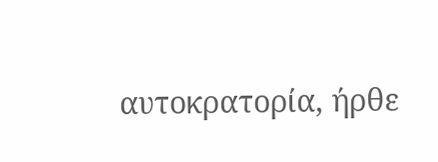αυτοκρατορία, ήρθε